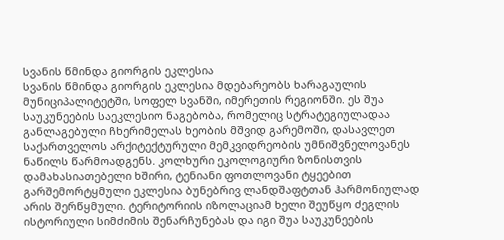სვანის წმინდა გიორგის ეკლესია
სვანის წმინდა გიორგის ეკლესია მდებარეობს ხარაგაულის მუნიციპალიტეტში, სოფელ სვანში, იმერეთის რეგიონში. ეს შუა საუკუნეების საეკლესიო ნაგებობა, რომელიც სტრატეგიულადაა განლაგებული ჩხერიმელას ხეობის მშვიდ გარემოში, დასავლეთ საქართველოს არქიტექტურული მემკვიდრეობის უმნიშვნელოვანეს ნაწილს წარმოადგენს. კოლხური ეკოლოგიური ზონისთვის დამახასიათებელი ხშირი, ტენიანი ფოთლოვანი ტყეებით გარშემორტყმული ეკლესია ბუნებრივ ლანდშაფტთან ჰარმონიულად არის შერწყმული. ტერიტორიის იზოლაციამ ხელი შეუწყო ძეგლის ისტორიული სიმძიმის შენარჩუნებას და იგი შუა საუკუნეების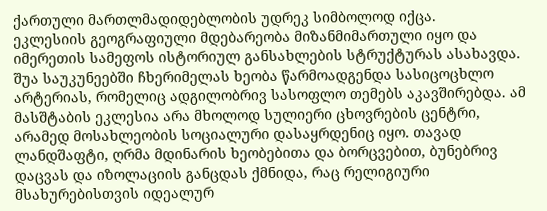ქართული მართლმადიდებლობის უდრეკ სიმბოლოდ იქცა.
ეკლესიის გეოგრაფიული მდებარეობა მიზანმიმართული იყო და იმერეთის სამეფოს ისტორიულ განსახლების სტრუქტურას ასახავდა. შუა საუკუნეებში ჩხერიმელას ხეობა წარმოადგენდა სასიცოცხლო არტერიას, რომელიც ადგილობრივ სასოფლო თემებს აკავშირებდა. ამ მასშტაბის ეკლესია არა მხოლოდ სულიერი ცხოვრების ცენტრი, არამედ მოსახლეობის სოციალური დასაყრდენიც იყო. თავად ლანდშაფტი, ღრმა მდინარის ხეობებითა და ბორცვებით, ბუნებრივ დაცვას და იზოლაციის განცდას ქმნიდა, რაც რელიგიური მსახურებისთვის იდეალურ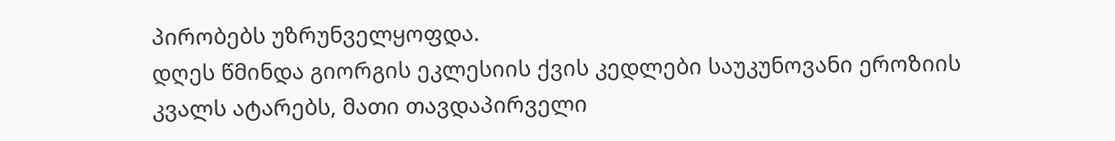პირობებს უზრუნველყოფდა.
დღეს წმინდა გიორგის ეკლესიის ქვის კედლები საუკუნოვანი ეროზიის კვალს ატარებს, მათი თავდაპირველი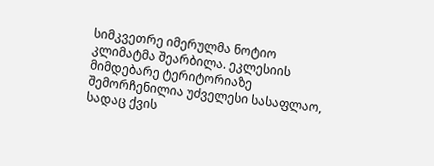სიმკვეთრე იმერულმა ნოტიო კლიმატმა შეარბილა. ეკლესიის მიმდებარე ტერიტორიაზე შემორჩენილია უძველესი სასაფლაო, სადაც ქვის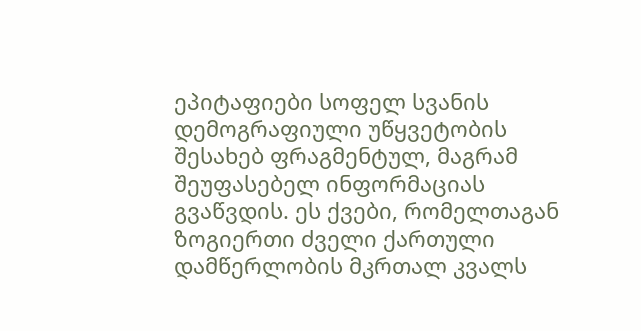ეპიტაფიები სოფელ სვანის დემოგრაფიული უწყვეტობის შესახებ ფრაგმენტულ, მაგრამ შეუფასებელ ინფორმაციას გვაწვდის. ეს ქვები, რომელთაგან ზოგიერთი ძველი ქართული დამწერლობის მკრთალ კვალს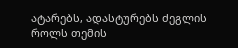ატარებს, ადასტურებს ძეგლის როლს თემის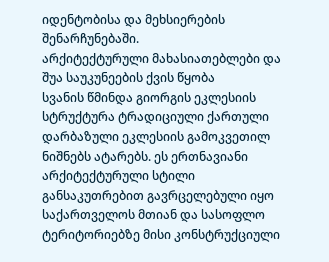იდენტობისა და მეხსიერების შენარჩუნებაში.
არქიტექტურული მახასიათებლები და შუა საუკუნეების ქვის წყობა
სვანის წმინდა გიორგის ეკლესიის სტრუქტურა ტრადიციული ქართული დარბაზული ეკლესიის გამოკვეთილ ნიშნებს ატარებს. ეს ერთნავიანი არქიტექტურული სტილი განსაკუთრებით გავრცელებული იყო საქართველოს მთიან და სასოფლო ტერიტორიებზე მისი კონსტრუქციული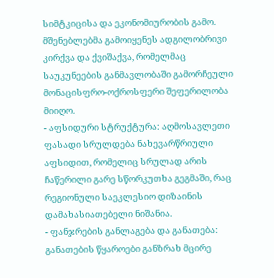სიმტკიცისა და ეკონომიურობის გამო. მშენებლებმა გამოიყენეს ადგილობრივი კირქვა და ქვიშაქვა, რომელმაც საუკუნეების განმავლობაში გამორჩეული მონაცისფრო-ოქროსფერი შეფერილობა მიიღო.
- აფსიდური სტრუქტურა: აღმოსავლეთი ფასადი სრულდება ნახევარწრიული აფსიდით, რომელიც სრულად არის ჩაწერილი გარე სწორკუთხა გეგმაში, რაც რეგიონული საეკლესიო დიზაინის დამახასიათებელი ნიშანია.
- ფანჯრების განლაგება და განათება: განათების წყაროები განზრახ მცირე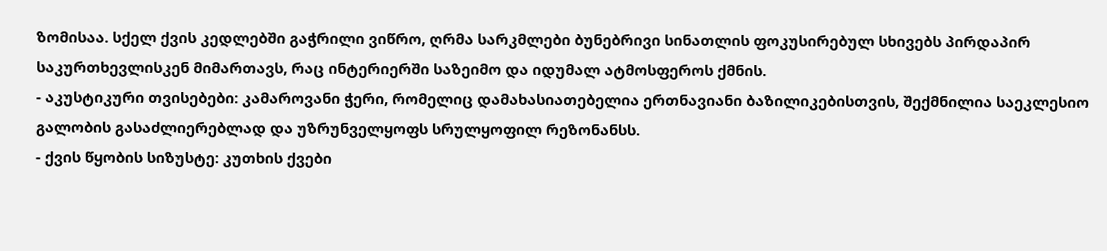ზომისაა. სქელ ქვის კედლებში გაჭრილი ვიწრო, ღრმა სარკმლები ბუნებრივი სინათლის ფოკუსირებულ სხივებს პირდაპირ საკურთხევლისკენ მიმართავს, რაც ინტერიერში საზეიმო და იდუმალ ატმოსფეროს ქმნის.
- აკუსტიკური თვისებები: კამაროვანი ჭერი, რომელიც დამახასიათებელია ერთნავიანი ბაზილიკებისთვის, შექმნილია საეკლესიო გალობის გასაძლიერებლად და უზრუნველყოფს სრულყოფილ რეზონანსს.
- ქვის წყობის სიზუსტე: კუთხის ქვები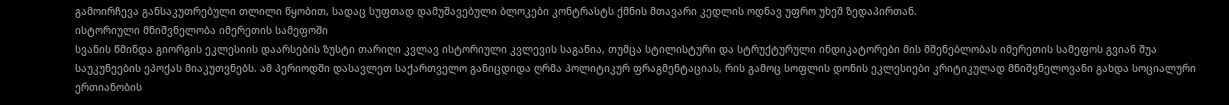გამოირჩევა განსაკუთრებული თლილი წყობით, სადაც სუფთად დამუშავებული ბლოკები კონტრასტს ქმნის მთავარი კედლის ოდნავ უფრო უხეშ ზედაპირთან.
ისტორიული მნიშვნელობა იმერეთის სამეფოში
სვანის წმინდა გიორგის ეკლესიის დაარსების ზუსტი თარიღი კვლავ ისტორიული კვლევის საგანია, თუმცა სტილისტური და სტრუქტურული ინდიკატორები მის მშენებლობას იმერეთის სამეფოს გვიან შუა საუკუნეების ეპოქას მიაკუთვნებს. ამ პერიოდში დასავლეთ საქართველო განიცდიდა ღრმა პოლიტიკურ ფრაგმენტაციას, რის გამოც სოფლის დონის ეკლესიები კრიტიკულად მნიშვნელოვანი გახდა სოციალური ერთიანობის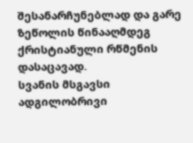შესანარჩუნებლად და გარე ზეწოლის წინააღმდეგ ქრისტიანული რწმენის დასაცავად.
სვანის მსგავსი ადგილობრივი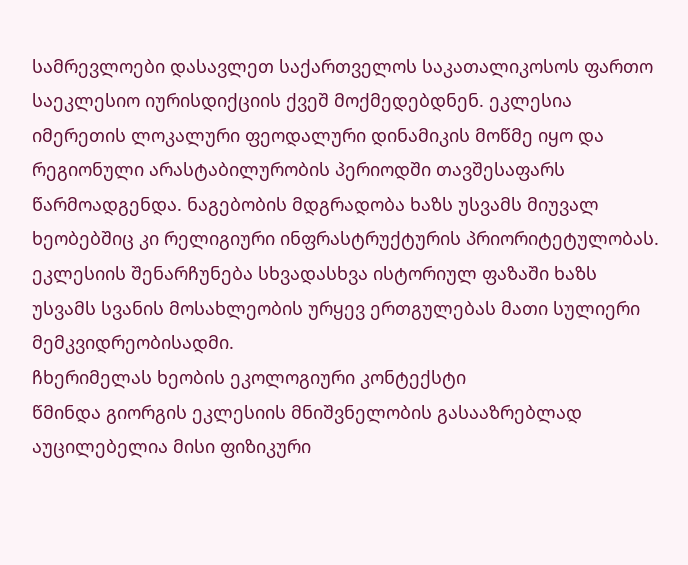სამრევლოები დასავლეთ საქართველოს საკათალიკოსოს ფართო საეკლესიო იურისდიქციის ქვეშ მოქმედებდნენ. ეკლესია იმერეთის ლოკალური ფეოდალური დინამიკის მოწმე იყო და რეგიონული არასტაბილურობის პერიოდში თავშესაფარს წარმოადგენდა. ნაგებობის მდგრადობა ხაზს უსვამს მიუვალ ხეობებშიც კი რელიგიური ინფრასტრუქტურის პრიორიტეტულობას. ეკლესიის შენარჩუნება სხვადასხვა ისტორიულ ფაზაში ხაზს უსვამს სვანის მოსახლეობის ურყევ ერთგულებას მათი სულიერი მემკვიდრეობისადმი.
ჩხერიმელას ხეობის ეკოლოგიური კონტექსტი
წმინდა გიორგის ეკლესიის მნიშვნელობის გასააზრებლად აუცილებელია მისი ფიზიკური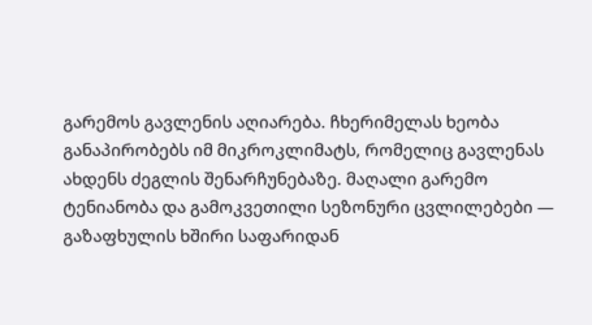გარემოს გავლენის აღიარება. ჩხერიმელას ხეობა განაპირობებს იმ მიკროკლიმატს, რომელიც გავლენას ახდენს ძეგლის შენარჩუნებაზე. მაღალი გარემო ტენიანობა და გამოკვეთილი სეზონური ცვლილებები — გაზაფხულის ხშირი საფარიდან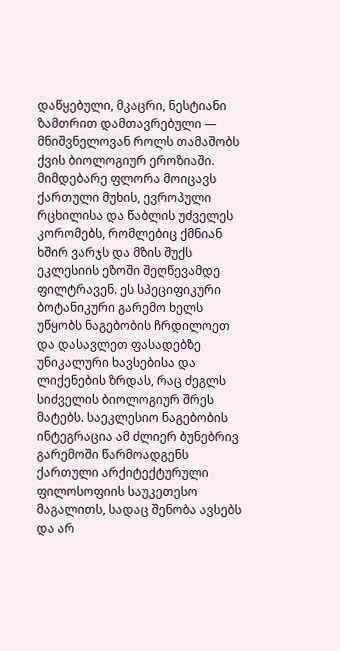დაწყებული, მკაცრი, ნესტიანი ზამთრით დამთავრებული — მნიშვნელოვან როლს თამაშობს ქვის ბიოლოგიურ ეროზიაში.
მიმდებარე ფლორა მოიცავს ქართული მუხის, ევროპული რცხილისა და წაბლის უძველეს კორომებს, რომლებიც ქმნიან ხშირ ვარჯს და მზის შუქს ეკლესიის ეზოში შეღწევამდე ფილტრავენ. ეს სპეციფიკური ბოტანიკური გარემო ხელს უწყობს ნაგებობის ჩრდილოეთ და დასავლეთ ფასადებზე უნიკალური ხავსებისა და ლიქენების ზრდას, რაც ძეგლს სიძველის ბიოლოგიურ შრეს მატებს. საეკლესიო ნაგებობის ინტეგრაცია ამ ძლიერ ბუნებრივ გარემოში წარმოადგენს ქართული არქიტექტურული ფილოსოფიის საუკეთესო მაგალითს, სადაც შენობა ავსებს და არ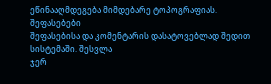ეწინააღმდეგება მიმდებარე ტოპოგრაფიას.
შეფასებები
შეფასებისა და კომენტარის დასატოვებლად შედით სისტემაში. შესვლა
ჯერ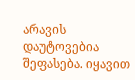არავის დაუტოვებია შეფასება. იყავით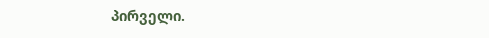პირველი.